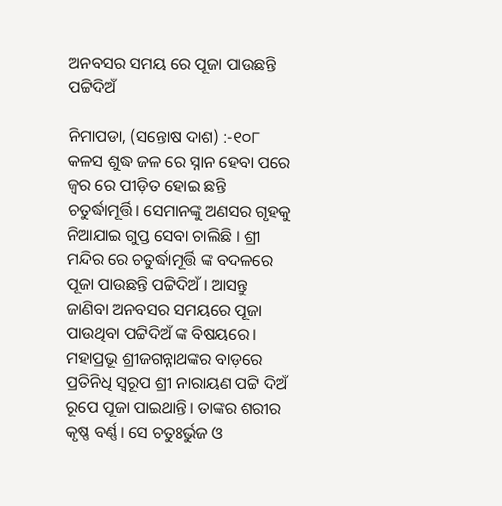ଅନବସର ସମୟ ରେ ପୂଜା ପାଉଛନ୍ତି ପଟ୍ଟିଦିଅଁ

ନିମାପଡା, (ସନ୍ତୋଷ ଦାଶ) :-୧୦୮ କଳସ ଶୁଦ୍ଧ ଜଳ ରେ ସ୍ନାନ ହେବା ପରେ ଜ୍ଵର ରେ ପୀଡ଼ିତ ହୋଇ ଛନ୍ତି ଚତୁର୍ଦ୍ଧାମୂର୍ତ୍ତି। ସେମାନଙ୍କୁ ଅଣସର ଗୃହକୁ ନିଆଯାଇ ଗୁପ୍ତ ସେବା ଚାଲିଛି । ଶ୍ରୀ ମନ୍ଦିର ରେ ଚତୁର୍ଦ୍ଧାମୂର୍ତ୍ତି ଙ୍କ ବଦଳରେ ପୂଜା ପାଉଛନ୍ତି ପଟ୍ଟିଦିଅଁ । ଆସନ୍ତୁ ଜାଣିବା ଅନବସର ସମୟରେ ପୂଜା ପାଉଥିବା ପଟ୍ଟିଦିଅଁ ଙ୍କ ବିଷୟରେ। ମହାପ୍ରଭୂ ଶ୍ରୀଜଗନ୍ନାଥଙ୍କର ବାଡ଼ରେ ପ୍ରତିନିଧି ସ୍ୱରୂପ ଶ୍ରୀ ନାରାୟଣ ପଟ୍ଟି ଦିଅଁ ରୂପେ ପୂଜା ପାଇଥାନ୍ତି। ତାଙ୍କର ଶରୀର କୃଷ୍ଣ ବର୍ଣ୍ଣ। ସେ ଚତୁଃର୍ଭୁଜ ଓ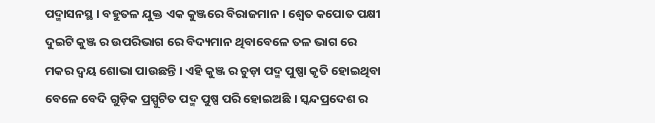ପଦ୍ମାସନସ୍ଥ । ବହୁତଳ ଯୁକ୍ତ ଏକ କୁଞ୍ଜରେ ବିରାଜମାନ । ଶ୍ୱେତ କପୋତ ପକ୍ଷୀ ଦୁଇଟି କୁଞ୍ଜ ର ଉପରିଭାଗ ରେ ବିଦ୍ୟମାନ ଥିବାବେଳେ ତଳ ଭାଗ ରେ ମକର ଦ୍ଵୟ ଶୋଭା ପାଉଛନ୍ତି । ଏହି କୁଞ୍ଜ ର ଚୁଡ଼ା ପଦ୍ମ ପୁଷ୍ପା କୃତି ହୋଇଥିବା ବେଳେ ବେଦି ଗୁଡ଼ିକ ପ୍ରସ୍ପୁଟିତ ପଦ୍ମ ପୁଷ୍ପ ପରି ହୋଇଅଛି । ସ୍କନ୍ଦପ୍ରଦେଶ ର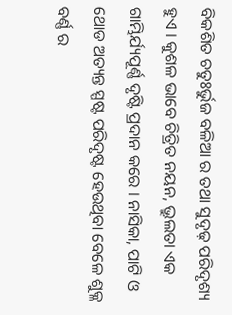ବିକଶିତ ଚତୁଃର୍ଭୁଜ ବଳିଆ ର ତଥା ସୁଦୃଢ଼ ପରିଦୃଶ୍ୟ ହୁଏ । କୁଶଳ ଭାବେ ଚିତ୍ରିତ ନୟନ, ଭ୍ରୁଲତା ଏକ ଗାମ୍ଭିର୍ଯ୍ୟପୂର୍ଣ୍ଣ ଦୃଷ୍ଟି ପ୍ରଦାନ କରେ । ନାସିକା, ପାଟି ଓ ଥୋଡ ଅତ୍ୟନ୍ତ ସ୍ପଷ୍ଟ ପରିଦୃଷ୍ଟ ହେଉଥିବା ବେଳେ ଶୁକ୍ଳ ବର୍ଣ୍ଣ ର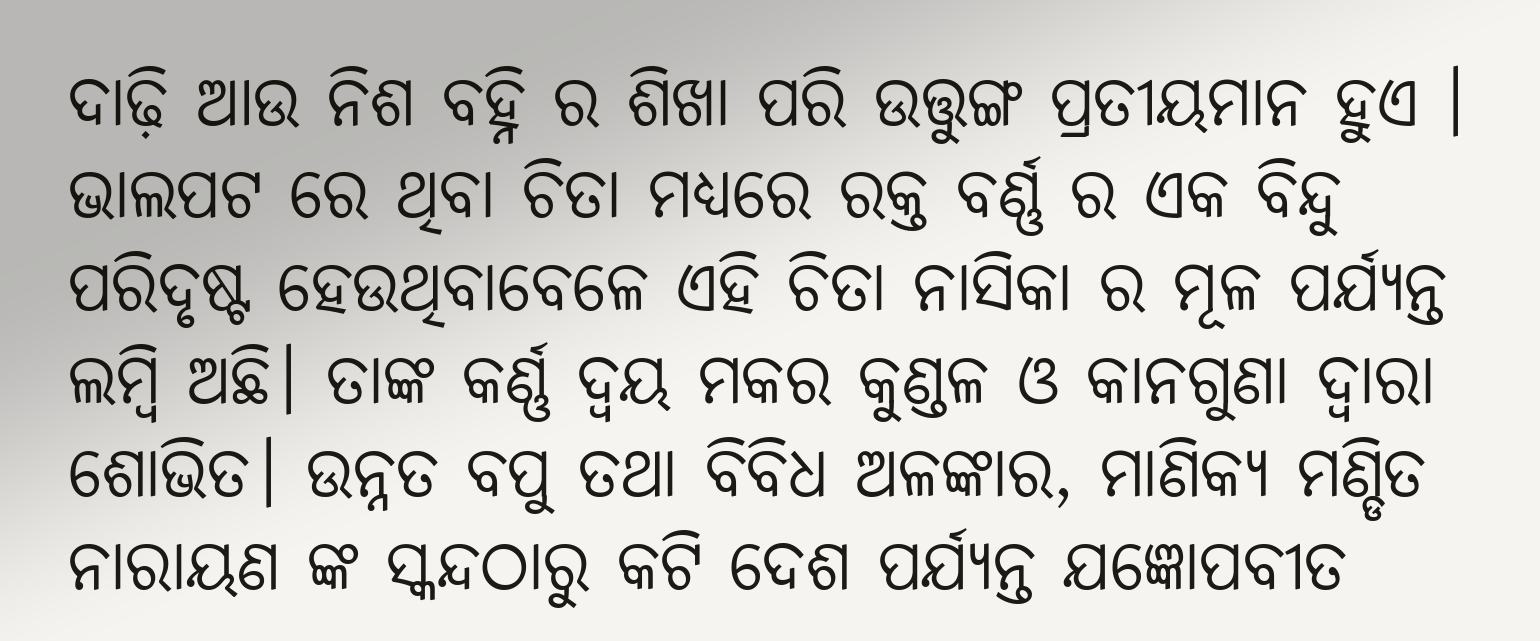ଦାଢ଼ି ଆଉ ନିଶ ବହ୍ନି ର ଶିଖା ପରି ଉତ୍ତୁଙ୍ଗ ପ୍ରତୀୟମାନ ହୁଏ । ଭାଲପଟ ରେ ଥିବା ଚିତା ମଧ୍ୟରେ ରକ୍ତ ବର୍ଣ୍ଣ ର ଏକ ବିନ୍ଦୁ ପରିଦୃଷ୍ଟ ହେଉଥିବାବେଳେ ଏହି ଚିତା ନାସିକା ର ମୂଳ ପର୍ଯ୍ୟନ୍ତ ଲମ୍ବି ଅଛି। ତାଙ୍କ କର୍ଣ୍ଣ ଦ୍ଵୟ ମକର କୁଣ୍ଡଳ ଓ କାନଗୁଣା ଦ୍ଵାରା ଶୋଭିତ। ଉନ୍ନତ ବପୁ ତଥା ବିବିଧ ଅଳଙ୍କାର, ମାଣିକ୍ୟ ମଣ୍ଡିତ ନାରାୟଣ ଙ୍କ ସ୍କନ୍ଦଠାରୁ କଟି ଦେଶ ପର୍ଯ୍ୟନ୍ତ ଯଜ୍ଞୋପବୀତ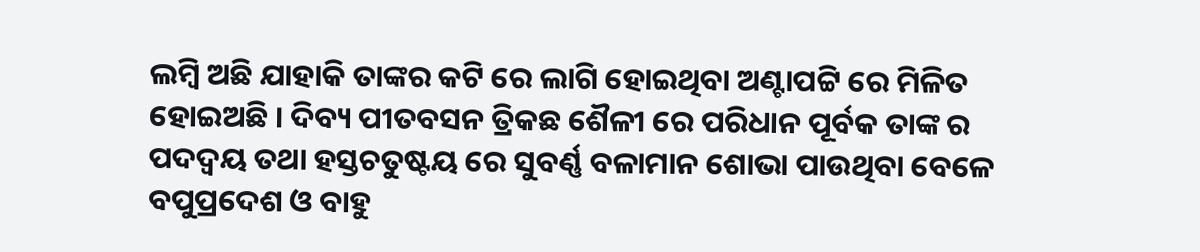ଲମ୍ବି ଅଛି ଯାହାକି ତାଙ୍କର କଟି ରେ ଲାଗି ହୋଇଥିବା ଅଣ୍ଟାପଟ୍ଟି ରେ ମିଳିତ ହୋଇଅଛି । ଦିବ୍ୟ ପୀତବସନ ତ୍ରିକଛ ଶୈଳୀ ରେ ପରିଧାନ ପୂର୍ବକ ତାଙ୍କ ର ପଦଦ୍ଵୟ ତଥା ହସ୍ତଚତୁଷ୍ଟୟ ରେ ସୁବର୍ଣ୍ଣ ବଳାମାନ ଶୋଭା ପାଉଥିବା ବେଳେ ବପୁପ୍ରଦେଶ ଓ ବାହୁ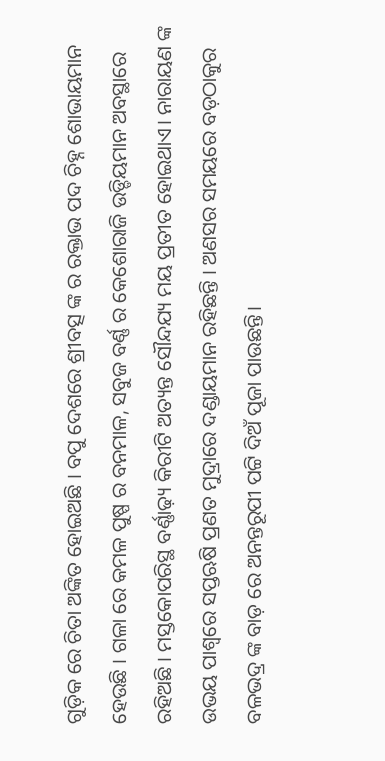ଗୁଡ଼ିକ ରେ ଚିତା ଅଙ୍କିତ ହୋଇଅଛି । ବପୁ ଦେଶରେ ଶ୍ରୀବତ୍ସ ଙ୍କ ର ରକ୍ତାଭ ପଦ ଚିହ୍ନ ଶୋଭାୟମାନ ହେଉଛି । ଗଳା ରେ କମଳ ପୁଷ୍ପ ର ବନମାଳ, ସବୁଜ ବର୍ଣ୍ଣ ର କେଶୋରାଜି ଉଡ୍ଡିୟମାନ ଅବସ୍ଥାରେ ରହିଅଛି । ମସ୍ତକୋପରିସ୍ଥ ବର୍ଣ୍ଣାଢ଼୍ୟ କିରୀଟି ଅତ୍ୟନ୍ତ ସୌନ୍ଦଯ୍ୟ ମୟ ପ୍ରତୀତ ହୋଇଥାଏ। ନାରାୟଣ ଙ୍କ ଉଭୟ ପାଶ୍ୱରେ ସପ୍ତଋଷି ପ୍ରଣତ ମୁଦ୍ରାରେ ଦଣ୍ଡାୟମାନ ରହିଛନ୍ତି । ଅଣସର ସମୟରେ ବଡ଼ଠାକୁର ବଳଭଦ୍ର ଙ୍କ ବାଡ଼ ରେ ଅନନ୍ତରୂପୀ ପଟ୍ଟି ଦିଅଁ ପୂଜା ପାଉଛନ୍ତି।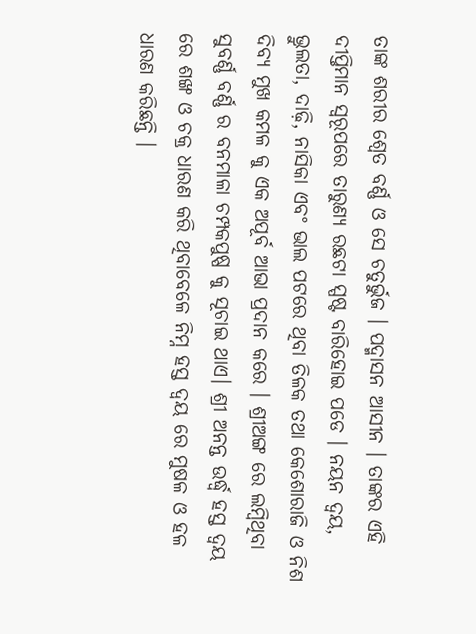ତାଙ୍କ ଶରୀର ଶ୍ୱେତ ବର୍ଣ୍ଣ ଓ ସେ ଚତୁର୍ଭୁଜ । ପଦ୍ମାସନ ଆସୀନ । ତାଙ୍କର ଏହି ଦୀପ୍ତିମାନ ସ୍ୱରୂପରେ ତାରୁଣ୍ୟ ରଛଟା ସ୍ପଷ୍ଟ ବାରିହୋଇ ପଡେ । ନୟନ ଦ୍ବୟ, ଭ୍ରୁଲତା, ଦାଢ଼ି, ନାସିକା ଏବଂ ଭାଲ ପଟରେ ଥିବା ତିଳକ ତଥା କେଶୋରାଜି ଓ ନିଶ ଦିବ୍ୟ ମୁଖ କମଳ କୁ ଏକ ଅପୂର୍ବ ଆଭା ପ୍ରଦାନ କରେ । ଶ୍ରୀଅଙ୍ଗ ରେ ଲମ୍ବିଥିବା ସୁବର୍ଣ୍ଣ ବର୍ଣ୍ଣ ର ବନମାଳା ଚମ୍ପକପୁଷ୍ପ କୁ ସୂଚାଇ ଥାଏ। ଶ୍ରୀ ଅନନ୍ତ ଉର୍ଦ୍ଧ୍ବ ହସ୍ତ ଦ୍ବୟ ରେ ଶଙ୍ଖ ଓ ଚକ୍ର ଧାରଣ କରି ଥିବାବେଳେ ନିମ୍ନ ହସ୍ତ ଦ୍ବୟ ରେ ମୁଷଳ ଓ ହଳ ଧାରଣ କରିଛନ୍ତି ।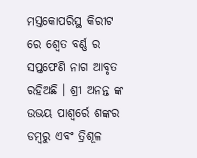ମସ୍ତକୋପରିସ୍ଥ କିରୀଟ ରେ ଶ୍ୱେତ ବର୍ଣ୍ଣ ର ସପ୍ତଫେଣି ନାଗ ଆବୃତ ରହିଅଛି । ଶ୍ରୀ ଅନନ୍ତ ଙ୍କ ଉଭୟ ପାଶ୍ୱର୍ରେ ଶଙ୍କର ଡମ୍ବରୁ ଏବଂ ତ୍ରିଶୂଳ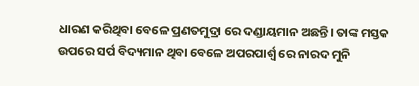ଧାରଣ କରିଥିବା ବେଳେ ପ୍ରଣତମୁଦ୍ରା ରେ ଦଣ୍ଡାୟମାନ ଅଛନ୍ତି। ତାଙ୍କ ମସ୍ତକ ଉପରେ ସର୍ପ ବିଦ୍ୟମାନ ଥିବା ବେଳେ ଅପରପାର୍ଶ୍ଵ ରେ ନାରଦ ମୁନି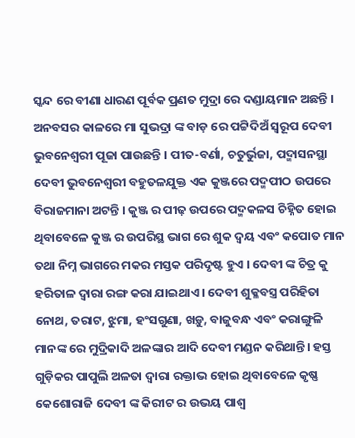ସ୍କନ୍ଦ ରେ ବୀଣା ଧାରଣ ପୂର୍ବକ ପ୍ରଣତ ମୁଦ୍ରା ରେ ଦଣ୍ଡାୟମାନ ଅଛନ୍ତି । ଅନବସର କାଳରେ ମା ସୁଭଦ୍ରା ଙ୍କ ବାଡ଼ ରେ ପଟ୍ଟିଦିଅଁ ସ୍ୱରୂପ ଦେବୀ ଭୁବନେଶ୍ଵରୀ ପୂଜା ପାଉଛନ୍ତି । ପୀତ-ବର୍ଣା, ଚତୁର୍ଭୁଜା, ପଦ୍ମାସନସ୍ଥା ଦେବୀ ଭୁବନେଶ୍ଵରୀ ବହୁତଳଯୁକ୍ତ ଏକ କୁଞ୍ଜରେ ପଦ୍ମପୀଠ ଉପରେ ବିରାଜମାନା ଅଟନ୍ତି । କୁଞ୍ଜ ର ପୀଢ଼ ଉପରେ ପଦ୍ମକଳସ ଚିହ୍ନିତ ହୋଇ ଥିବାବେଳେ କୁଞ୍ଜ ର ଉପରିସ୍ଥ ଭାଗ ରେ ଶୁକ ଦ୍ଵୟ ଏବଂ କପୋତ ମାନ ତଥା ନିମ୍ନ ଭାଗରେ ମକର ମସ୍ତକ ପରିଦୃଷ୍ଟ ହୁଏ । ଦେବୀ ଙ୍କ ଚିତ୍ର କୁ ହରିତାଳ ଦ୍ଵାରା ରଙ୍ଗ କରା ଯାଇଥାଏ । ଦେବୀ ଶୁକ୍ଳବସ୍ତ୍ର ପରିହିତା ନୋଥ, ତରାଟ, ଝୁମା, ହଂସଗୁଣା, ଖଡ଼ୁ, ବାଜୁବନ୍ଧ ଏବଂ କରାଙ୍ଗୁଳି ମାନଙ୍କ ରେ ମୁଦ୍ରିକାଦି ଅଳଙ୍କାର ଆଦି ଦେବୀ ମଣ୍ଡନ କରିଥାନ୍ତି। ହସ୍ତ ଗୁଡ଼ିକର ପାପୁଲି ଅଳତା ଦ୍ଵାରା ରକ୍ତାଭ ହୋଇ ଥିବାବେଳେ କୃଷ୍ଣ କେଶୋରାଜି ଦେବୀ ଙ୍କ କିରୀଟ ର ଉଭୟ ପାଶ୍ୱ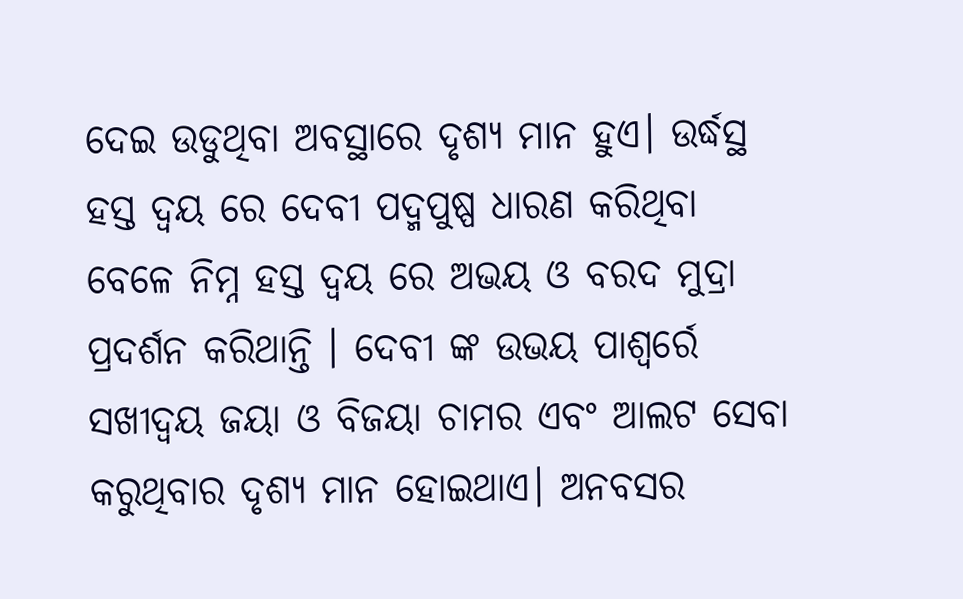ଦେଇ ଉଡୁଥିବା ଅବସ୍ଥାରେ ଦୃଶ୍ୟ ମାନ ହୁଏ। ଉର୍ଦ୍ଧସ୍ଥ ହସ୍ତ ଦ୍ଵୟ ରେ ଦେବୀ ପଦ୍ମପୁଷ୍ପ ଧାରଣ କରିଥିବା ବେଳେ ନିମ୍ନ ହସ୍ତ ଦ୍ଵୟ ରେ ଅଭୟ ଓ ବରଦ ମୁଦ୍ରା ପ୍ରଦର୍ଶନ କରିଥାନ୍ତି । ଦେବୀ ଙ୍କ ଉଭୟ ପାଶ୍ୱର୍ରେ ସଖୀଦ୍ଵୟ ଜୟା ଓ ବିଜୟା ଚାମର ଏବଂ ଆଲଟ ସେବା କରୁଥିବାର ଦୃଶ୍ୟ ମାନ ହୋଇଥାଏ। ଅନବସର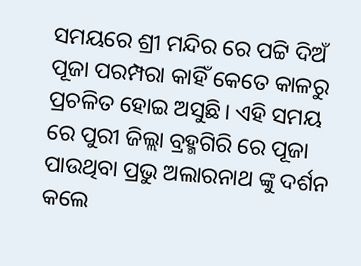ସମୟରେ ଶ୍ରୀ ମନ୍ଦିର ରେ ପଟ୍ଟି ଦିଅଁ ପୂଜା ପରମ୍ପରା କାହିଁ କେତେ କାଳରୁ ପ୍ରଚଳିତ ହୋଇ ଅସୁଛି। ଏହି ସମୟ ରେ ପୁରୀ ଜିଲ୍ଲା ବ୍ରହ୍ମଗିରି ରେ ପୂଜା ପାଉଥିବା ପ୍ରଭୁ ଅଲାରନାଥ ଙ୍କୁ ଦର୍ଶନ କଲେ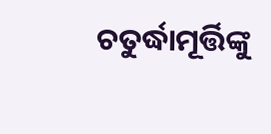ଚତୁର୍ଦ୍ଧାମୂର୍ତ୍ତିଙ୍କୁ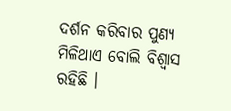ଦର୍ଶନ କରିବାର ପୁଣ୍ୟ ମିଳିଥାଏ ବୋଲି ବିଶ୍ଵାସ ରହିଛି ।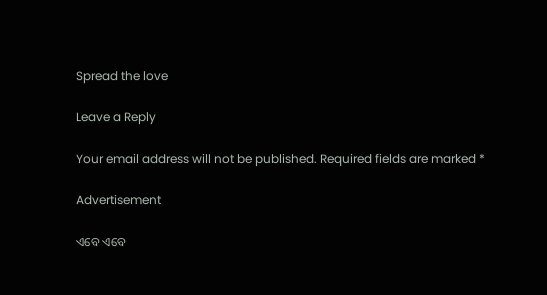Spread the love

Leave a Reply

Your email address will not be published. Required fields are marked *

Advertisement

ଏବେ ଏବେ